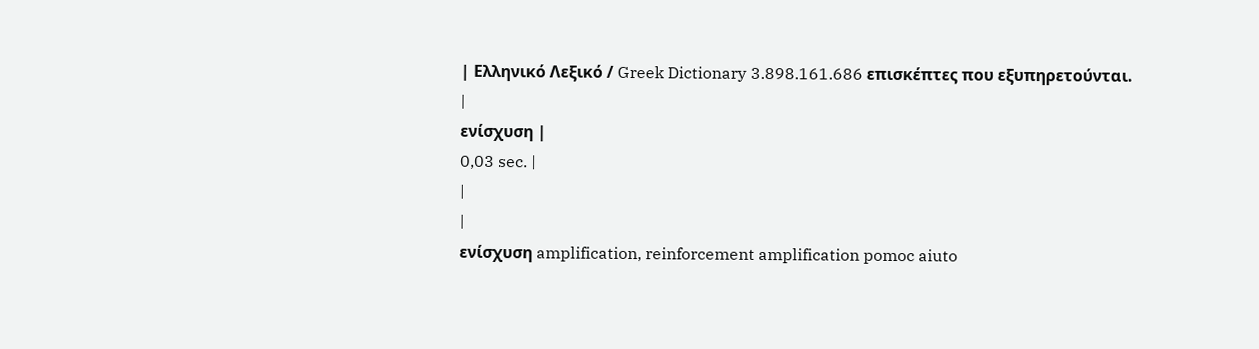| Ελληνικό Λεξικό / Greek Dictionary 3.898.161.686 επισκέπτες που εξυπηρετούνται. |
ενίσχυση |
0,03 sec. |
|
|
ενίσχυση amplification, reinforcement amplification pomoc aiuto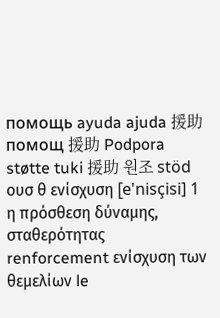помощь ayuda ajuda 援助 помощ 援助 Podpora støtte tuki 援助 원조 stöd
ουσ θ ενίσχυση [e'nisçisi] 1 η πρόσθεση δύναμης, σταθερότητας renforcement ενίσχυση των θεμελίων le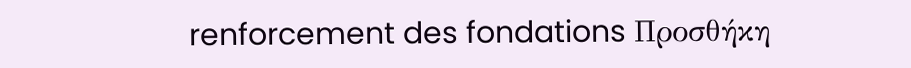renforcement des fondations Προσθήκη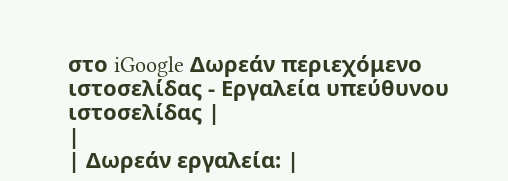στο iGoogle Δωρεάν περιεχόμενο ιστοσελίδας - Εργαλεία υπεύθυνου ιστοσελίδας |
|
| Δωρεάν εργαλεία: |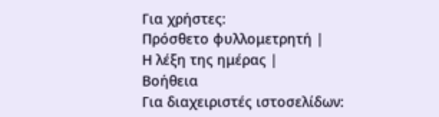Για χρήστες:
Πρόσθετο φυλλομετρητή |
Η λέξη της ημέρας |
Βοήθεια
Για διαχειριστές ιστοσελίδων: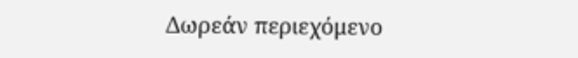Δωρεάν περιεχόμενο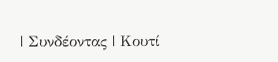| Συνδέοντας | Κουτί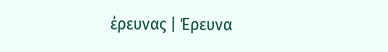έρευνας | Έρευνα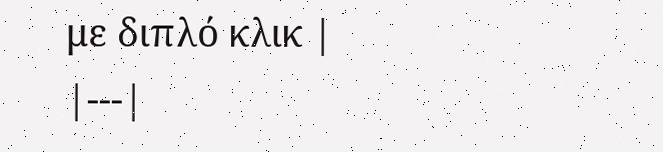με διπλό κλικ |
|---|